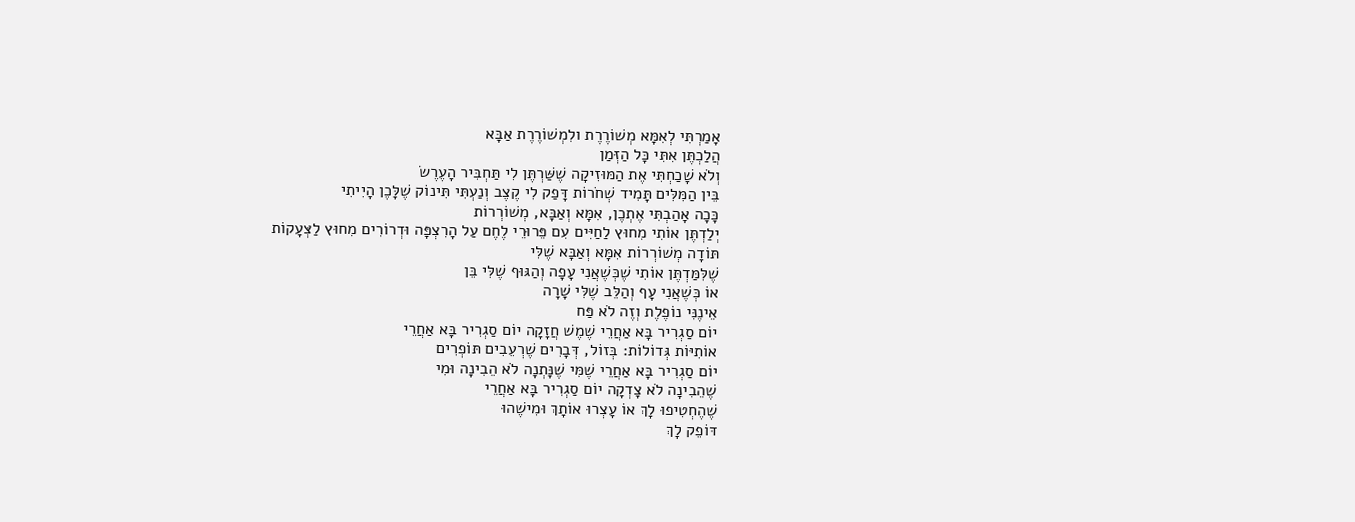אָמַרְתִּי לְאִמָּא מְשׁוֹרֶרֶת ולִמְשׁוֹרֶרֶת אַבָּא
הֲלַכְתֶּן אִתִּי כָּל הַזְּמַן
וְלֹא שָׁכַחְתִּי אֶת הַמּוּזִיקָה שֶׁשַּׁרְתֶּן לִי תַּחְבִּיר הָעֶרֶשׂ
בֵּין הַמִּלִּים תָּמִיד שְׁחֹרוֹת דָּפַק לִי קֶצֶב וְנַעְתִּי תִּינוֹק שֶׁלָּכֶן הָיִיתִי
כָּכָה אָהַבְתִּי אֶתְכֶן, אִמָּא וְאַבָּא, מְשׁוֹרְרוֹת
יְלַדְתֶּן אוֹתִי מִחוּץ לַחַיִּים עִם פֵּרוּרֵי לֶחֶם עַל הָרִצְפָּה וּדְרוֹרִים מִחוּץ לַצְּעָקוֹת
תּוֹדָה מְשׁוֹרְרוֹת אִמָּא וְאַבָּא שֶׁלִּי
שֶׁלִּמַּדְתֶּן אוֹתִי שֶׁכְּשֶׁאֲנִי עָפָה וְהַגּוּף שֶׁלִּי בֵּן
אוֹ כְּשֶׁאֲנִי עָף וְהַלֵּב שֶׁלִּי שָׁרָה
אֵינֶנִּי נוֹפֶלֶת וְזֶה לֹא פַּח
יוֹם סַגְרִיר בָּא אַחֲרֵי שֶׁמֶשׁ חֲזָקָה יוֹם סַגְרִיר בָּא אַחֲרֵי
אוֹתִיּוֹת גְּדוֹלוֹת: בְּזוֹל, דְּבָרִים שֶׁרְעֵבִים תּוֹפְרִים
יוֹם סַגְרִיר בָּא אַחֲרֵי שֶׁמִּי שֶׁנָּתְנָה לֹא הֵבִינָה וּמִי
שֶׁהֵבִינָה לֹא צָדְקָה יוֹם סַגְרִיר בָּא אַחֲרֵי
שֶׁהֶחְטִיפוּ לָךְ אוֹ עָצְרוּ אוֹתָךְ וּמִישֶׁהוּ
דּוֹפֵק לָךְ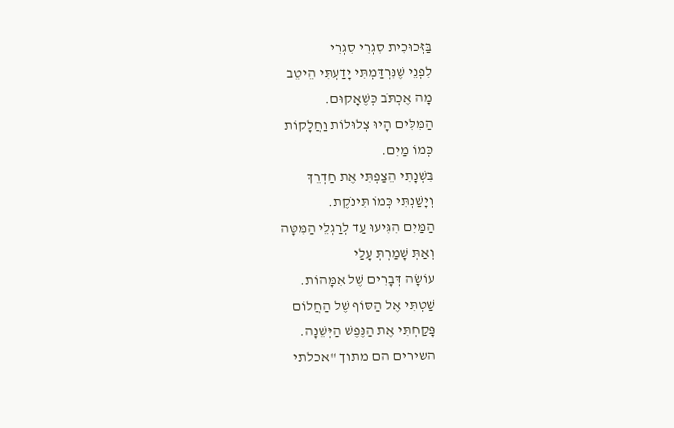בַּזְּכוּכִית סִגְרִי סִגְרִי
לִפְנֵי שֶׁנִּרְדַּמְתִּי יָדַעְתִּי הֵיטֵב
מָה אֶכְתֹּב כְּשֶׁאָקוּם.
הַמִּלִּים הָיוּ צְלוּלוֹת וַחֲלָקוֹת
כְּמוֹ מַיִם.
בִּשְׁנָתִי הֵצַפְתִּי אֶת חַדְרֵךְ
וְיָשַׁנְתִּי כְּמוֹ תִּינֹקֶת.
הַמַּיִם הִגִּיעוּ עַד לְרַגְלֵי הַמִּטָּה
וְאַתְּ שָׁמַרְתְּ עָלַי
עוֹשָׂה דְּבָרִים שֶׁל אִמָּהוֹת.
שַׁטְתִּי אֶל הַסּוֹף שֶׁל הַחֲלוֹם
פָּקַחְתִּי אֶת הַנֶּפֶשׁ הַיְּשֵׁנָה.
השירים הם מתוך "אכלתי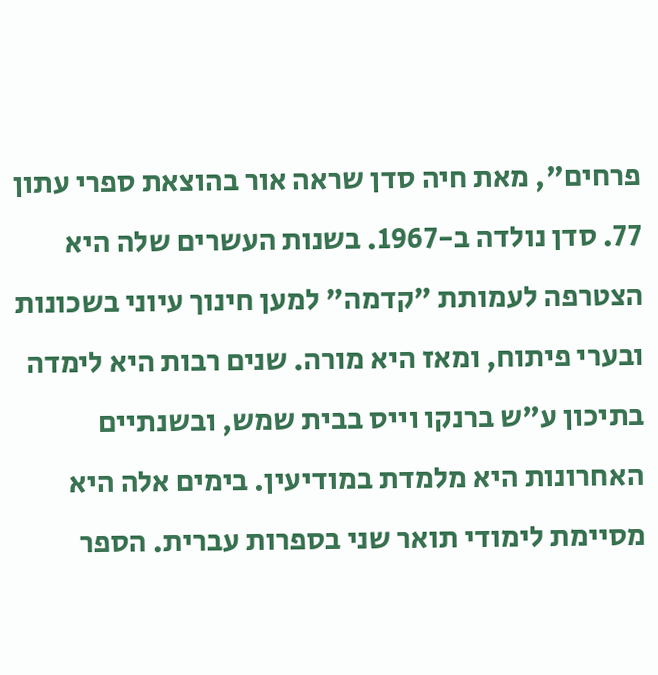פרחים", מאת חיה סדן שראה אור בהוצאת ספרי עתון 77. סדן נולדה ב-1967. בשנות העשרים שלה היא הצטרפה לעמותת "קדמה" למען חינוך עיוני בשכונות ובערי פיתוח, ומאז היא מורה. שנים רבות היא לימדה בתיכון ע"ש ברנקו וייס בבית שמש, ובשנתיים האחרונות היא מלמדת במודיעין. בימים אלה היא מסיימת לימודי תואר שני בספרות עברית. הספר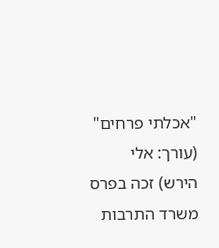"אכלתי פרחים" (עורך: אלי הירש) זכה בפרס משרד התרבות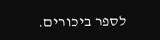לספר ביכורים.